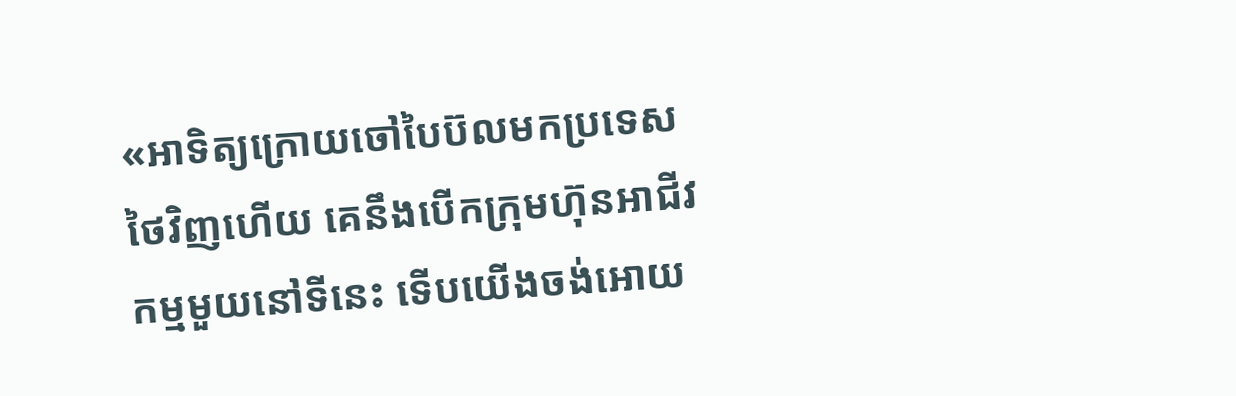«អាទិត្យក្រោយចៅបៃប៊លមកប្រទេសថៃវិញហើយ គេនឹងបើកក្រុមហ៊ុនអាជីវកម្មមួយនៅទីនេះ ទើបយើងចង់អោយ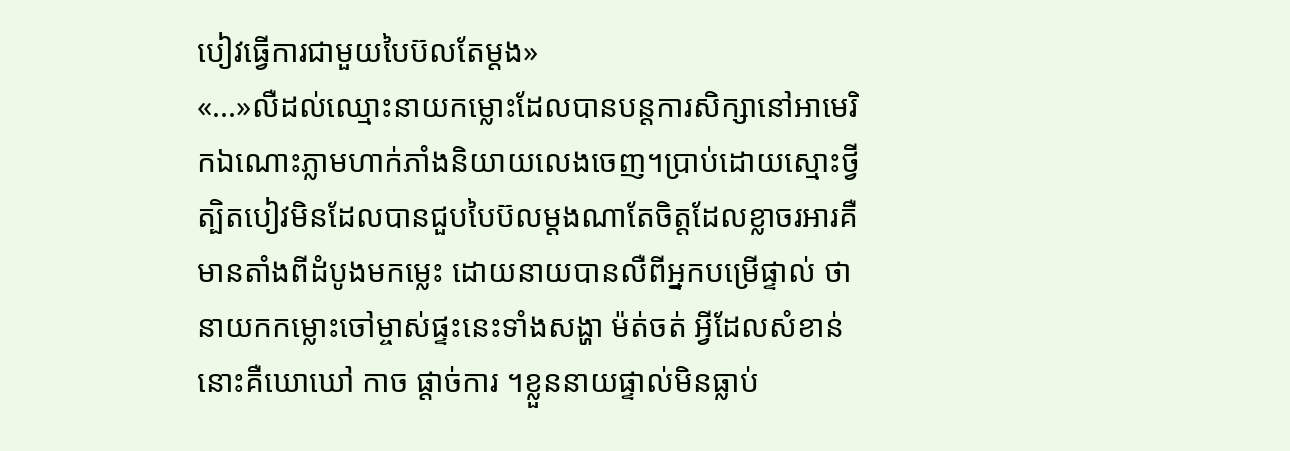បៀវធ្វើការជាមួយបៃប៊លតែម្តង»
«...»លឺដល់ឈ្មោះនាយកម្លោះដែលបានបន្តការសិក្សានៅអាមេរិកឯណោះភ្លាមហាក់ភាំងនិយាយលេងចេញ។ប្រាប់ដោយស្មោះថ្វីត្បិតបៀវមិនដែលបានជួបបៃប៊លម្តងណាតែចិត្តដែលខ្លាចរអារគឺមានតាំងពីដំបូងមកម្លេះ ដោយនាយបានលឺពីអ្នកបម្រើផ្ទាល់ ថានាយកកម្លោះចៅម្ចាស់ផ្ទះនេះទាំងសង្ហា ម៉ត់ចត់ អ្វីដែលសំខាន់នោះគឺឃោឃៅ កាច ផ្តាច់ការ ។ខ្លួននាយផ្ទាល់មិនធ្លាប់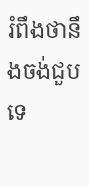រំពឹងថានឹងចង់ជួបទេ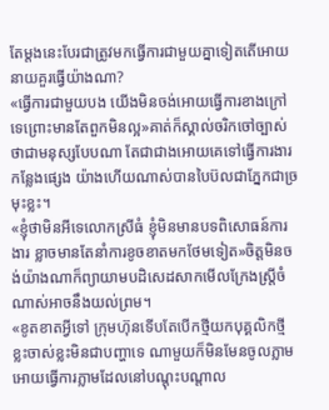តែម្តងនេះបែរជាត្រូវមកធ្វើការជាមួយគ្នាទៀតតើអោយនាយគួរធ្វើយ៉ាងណា?
«ធ្វើការជាមួយបង យើងមិនចង់អោយធ្វើការខាងក្រៅទេព្រោះមានតែពួកមិនល្អ»គាត់ក៏ស្គាល់ចរិកចៅច្បាស់ថាជាមនុស្សបែបណា តែជាជាងអោយគេទៅធ្វើការងារកន្លែងផ្សេង យ៉ាងហើយណាស់បានបៃប៊លជាភ្នែកជាច្រមុះខ្លះ។
«ខ្ញុំថាមិនអីទេលោកស្រីធំ ខ្ញុំមិនមានបទពិសោធន៍ការងារ ខ្លាចមានតែនាំការខូចខាតមកថែមទៀត»ចិត្តមិនចង់យ៉ាងណាក៏ព្យាយាមបដិសេដសាកមើលក្រែងស្រ្តីចំណាស់អាចនឹងយល់ព្រម។
«ខូតខាតអ្វីទៅ ក្រុមហ៊ុនទើបតែបើកថ្មីយកបុគ្គលិកថ្មីខ្លះចាស់ខ្លះមិនជាបញ្ហាទេ ណាមួយក៏មិនមែនចូលភ្លាមអោយធ្វើការភ្លាមដែលនៅបណ្តុះបណ្តាល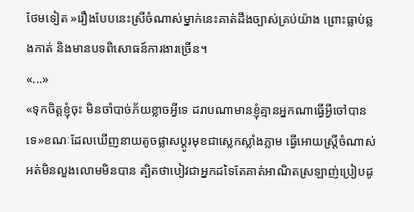ថែមទៀត »រឿងបែបនេះស្រីចំណាស់ម្នាក់នេះគាត់ដឹងច្បាស់គ្រប់យ៉ាង ព្រោះធ្លាប់ឆ្លងកាត់ និងមានបទពិសោធន៍ការងារច្រើន។
«...»
«ទុកចិត្តខ្ញុំចុះ មិនចាំបាច់ភ័យខ្លាចអ្វីទេ ដរាបណាមានខ្ញុំគ្មានអ្នកណាធ្វើអ្វីចៅបានទេ»ខណៈដែលឃើញនាយតូចផ្លាសប្តូរមុខជាស្លេកស្លាំងភ្លាម ធ្វើអោយស្ត្រីចំណាស់អត់មិនលួងលោមមិនបាន ត្បិតថាបៀវជាអ្នកដទៃតែគាត់អាណិតស្រឡាញ់ប្រៀបដូ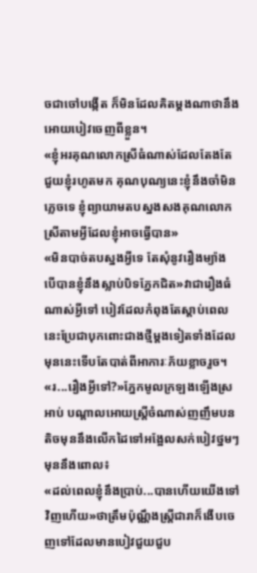ចជាចៅបង្កើត ក៏មិនដែលគិតម្តងណាថានឹងអោយបៀវចេញពីខ្លួន។
«ខ្ញុំអរគុណលោកស្រីធំណាស់ដែលតែងតែជួយខ្ញុំរហូតមក គុណបុណ្យនេះខ្ញុំនឹងចាំមិនភ្លេចទេ ខ្ញុំព្យាយាមតបស្នងសងគុណលោកស្រីតាមអ្វីដែលខ្ញុំអាចធ្វើបាន»
«មិនបាច់តបស្នងអ្វីទេ តែសុំនូវរឿងម្យ៉ាង បើបានខ្ញុំនឹងស្លាប់បិទភ្នែកជិត»វាជារឿងធំណាស់អ្វីទៅ បៀវដែលកំពុងតែស្តាប់ពេលនេះប្រែជាបុកពោះជាងថ្មីម្តងទៀតទាំងដែលមុននេះទើបតែបាត់ពីអាការៈភ័យខ្លាចរួច។
«រ...រឿងអ្វីទៅ?»ភ្នែកមូលក្រឡងឡើងស្រអាប់ បណ្តាលអោយស្រ្តីចំណាស់ញញឹមបនតិចមុននឹងលើកដៃទៅអង្អែលសក់បៀវថ្នមៗមុននឹងពោល៖
«ដល់ពេលខ្ញុំនឹងប្រាប់...បានហើយយើងទៅវិញហើយ»ថាត្រឹមប៉ុណ្ណឹងស្តី្រជារាក៏ងើបចេញទៅដែលមានបៀវជួយជួប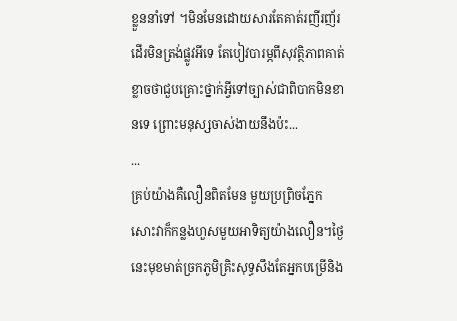ខ្លួននាំទៅ ។មិនមែនដោយសារតែគាត់រញីរញ័រដើរមិនត្រង់ផ្លូវអីទេ តែបៀវបារម្ភពីសុវត្ថិភាពគាត់ខ្លាចថាជួបគ្រោះថ្នាក់អ្វីទៅច្បាស់ជាពិបាកមិនខានទេ ព្រោះមនុស្សចាស់ងាយនឹងប៉ះ...
...
គ្រប់យ៉ាងគឺលឿនពិតមែន មួយប្រព្រិចភ្នែកសោះវាក៏កន្លងហួសមួយអាទិត្យយ៉ាងលឿន។ថ្ងៃនេះមុខមាត់ច្រកភូមិគ្រិះសុទ្ធសឹងតែអ្នកបម្រើនិង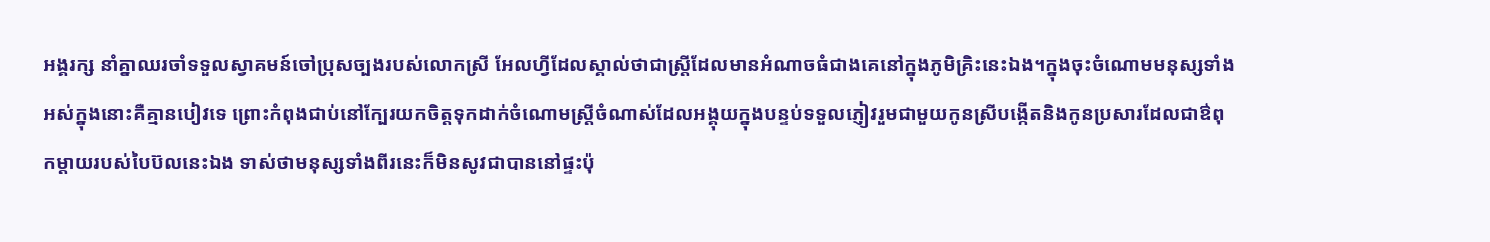អង្គរក្ស នាំគ្នាឈរចាំទទួលស្វាគមន៍ចៅប្រុសច្បងរបស់លោកស្រី អែលហ្វីដែលស្គាល់ថាជាស្រ្តីដែលមានអំណាចធំជាងគេនៅក្នុងភូមិគ្រិះនេះឯង។ក្នុងចុះចំណោមមនុស្សទាំងអស់ក្នុងនោះគឺគ្មានបៀវទេ ព្រោះកំពុងជាប់នៅក្បែរយកចិត្តទុកដាក់ចំណោមស្រ្តីចំណាស់ដែលអង្គុយក្នុងបន្ទប់ទទួលភ្ញៀវរួមជាមួយកូនស្រីបង្កើតនិងកូនប្រសារដែលជាឳពុកម្តាយរបស់បៃប៊លនេះឯង ទាស់ថាមនុស្សទាំងពីរនេះក៏មិនសូវជាបាននៅផ្ទះប៉ុ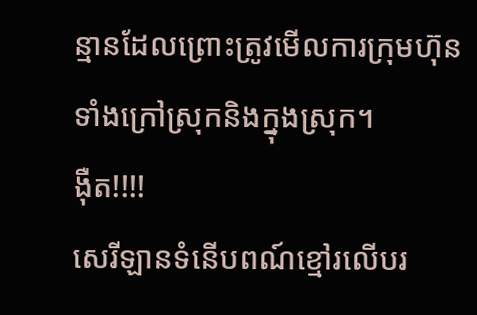ន្មានដែលព្រោះត្រូវមើលការក្រុមហ៊ុនទាំងក្រៅស្រុកនិងក្នុងស្រុក។
ង៉ឺត!!!!
សេរីឡានទំនើបពណ៍ខ្មៅរលើបរ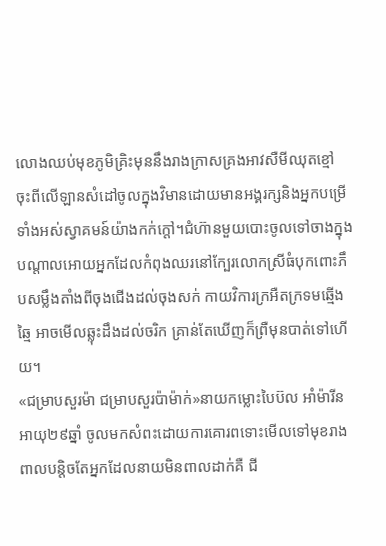លោងឈប់មុខភូមិគ្រិះមុននឹងរាងក្រាសគ្រងអាវសឺមីឈុតខ្មៅ ចុះពីលើឡានសំដៅចូលក្នុងវិមានដោយមានអង្គរក្សនិងអ្នកបម្រើទាំងអស់ស្វាគមន៍យ៉ាងកក់ក្តៅ។ជំហ៊ានមួយបោះចូលទៅចាងក្នុងបណ្តាលអោយអ្នកដែលកំពុងឈរនៅក្បែរលោកស្រីធំបុកពោះភឹបសម្លឹងតាំងពីចុងជើងដល់ចុងសក់ កាយវិការក្រអឺតក្រទមឆ្មើងឆ្មៃ អាចមើលឆ្លុះដឹងដល់ចរិក គ្រាន់តែឃើញក៏ព្រឺមុនបាត់ទៅហើយ។
«ជម្រាបសួរម៉ា ជម្រាបសួរប៉ាម៉ាក់»នាយកម្លោះបៃប៊ល អាំម៉ារីន អាយុ២៩ឆ្នាំ ចូលមកសំពះដោយការគោរពទោះមើលទៅមុខរាងពាលបន្តិចតែអ្នកដែលនាយមិនពាលដាក់គឺ ជី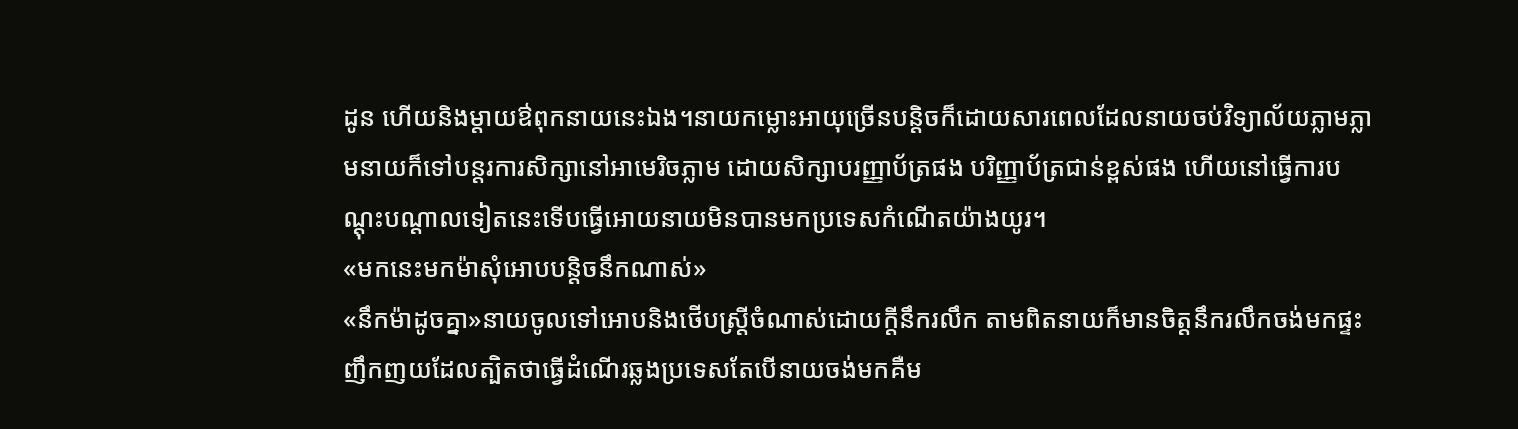ដូន ហើយនិងម្តាយឳពុកនាយនេះឯង។នាយកម្លោះអាយុច្រើនបន្តិចក៏ដោយសារពេលដែលនាយចប់វិទ្យាល័យភ្លាមភ្លាមនាយក៏ទៅបន្តរការសិក្សានៅអាមេរិចភ្លាម ដោយសិក្សាបរញ្ញាប័ត្រផង បរិញ្ញាប័ត្រជាន់ខ្ពស់ផង ហើយនៅធ្វើការបណ្តុះបណ្តាលទៀតនេះទើបធ្វើអោយនាយមិនបានមកប្រទេសកំណើតយ៉ាងយូរ។
«មកនេះមកម៉ាសុំអោបបន្តិចនឹកណាស់»
«នឹកម៉ាដូចគ្នា»នាយចូលទៅអោបនិងថើបស្រ្តីចំណាស់ដោយក្តីនឹករលឹក តាមពិតនាយក៏មានចិត្តនឹករលឹកចង់មកផ្ទះញឹកញយដែលត្បិតថាធ្វើដំណើរឆ្លងប្រទេសតែបើនាយចង់មកគឺម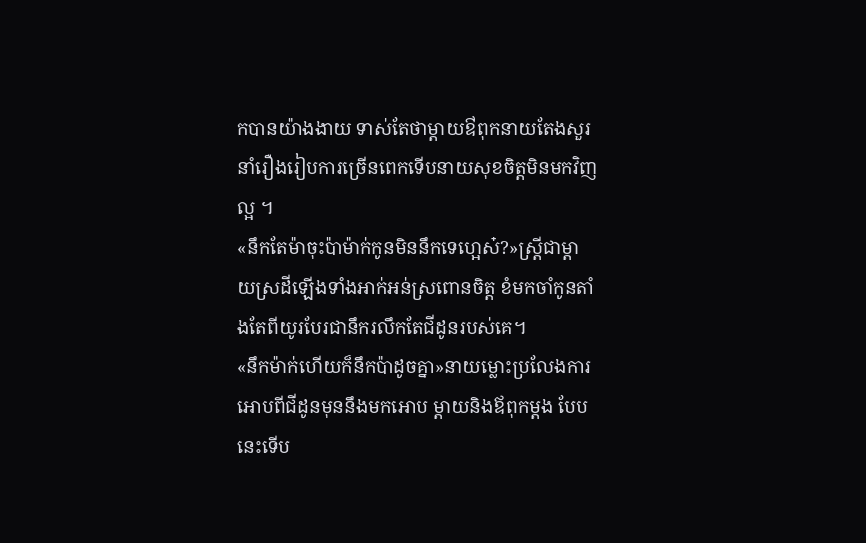កបានយ៉ាងងាយ ទាស់តែថាម្តាយឳពុកនាយតែងសួរនាំរឿងរៀបការច្រើនពេកទើបនាយសុខចិត្តមិនមកវិញល្អ ។
«នឹកតែម៉ាចុះប៉ាម៉ាក់កូនមិននឹកទេហ្អេស៎?»ស្រី្តជាម្តាយស្រដីឡើងទាំងអាក់អន់ស្រពោនចិត្ត ខំមកចាំកូនតាំងតែពីយូរបែរជានឹករលឹកតែជីដូនរបស់គេ។
«នឹកម៉ាក់ហើយក៏នឹកប៉ាដូចគ្នា»នាយម្លោះប្រលែងការអោបពីជីដូនមុននឹងមកអោប ម្តាយនិងឪពុកម្តង បែបនេះទើប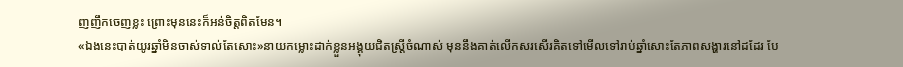ញញឹកចេញខ្លះ ព្រោះមុននេះក៏អន់ចិត្តពិតមែន។
«ឯងនេះបាត់យូរឆ្នាំមិនចាស់ទាល់តែសោះ»នាយកម្លោះដាក់ខ្លួនអង្គុយជិតស្ត្រីចំណាស់ មុននឹងគាត់លើកសរសើរគិតទៅមើលទៅរាប់ឆ្នាំសោះតែភាពសង្ហារនៅដដែរ បែ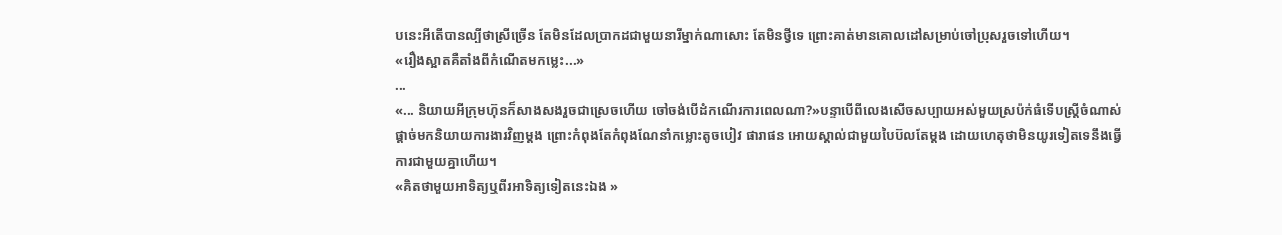បនេះអីតើបានល្បីថាស្រីច្រើន តែមិនដែលប្រាកដជាមួយនារីម្នាក់ណាសោះ តែមិនថ្វីទេ ព្រោះគាត់មានគោលដៅសម្រាប់ចៅប្រុសរួចទៅហើយ។
«រឿងស្អាតគឺតាំងពីកំណើតមកម្លេះ...»
...
«... និយាយអីក្រុមហ៊ុនក៏សាងសងរួចជាស្រេចហើយ ចៅចង់បើដំកណើរការពេលណា?»បន្ទាបើពីលេងសើចសប្បាយអស់មួយស្រប៉ក់ធំទើបស្រ្តីចំណាស់ផ្តាច់មកនិយាយការងារវិញម្តង ព្រោះកំពុងតែកំពុងណែនាំកម្លោះតូចបៀវ ផារាផន អោយស្គាល់ជាមួយបៃប៊លតែម្តង ដោយហេតុថាមិនយូរទៀតទេនឹងធ្វើការជាមួយគ្នាហើយ។
«គិតថាមួយអាទិត្យឬពីរអាទិត្យទៀតនេះឯង »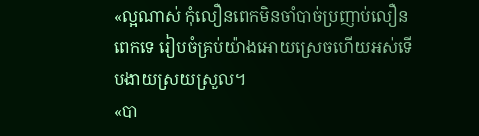«ល្អណាស់ កុំលឿនពេកមិនចាំបាច់ប្រញាប់លឿនពេកទេ រៀបចំគ្រប់យ៉ាងអោយស្រេចហើយអស់ទើបងាយស្រយស្រួល។
«បា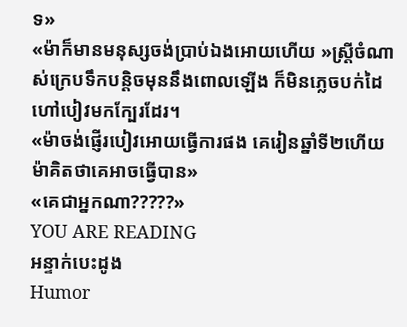ទ»
«ម៉ាក៏មានមនុស្សចង់ប្រាប់ឯងអោយហើយ »ស្រ្តីចំណាស់ក្រេបទឹកបន្តិចមុននឹងពោលឡើង ក៏មិនភ្លេចបក់ដៃហៅបៀវមកក្បែរដែរ។
«ម៉ាចង់ផ្ញើរបៀវអោយធ្វើការផង គេរៀនឆ្នាំទី២ហើយ ម៉ាគិតថាគេអាចធ្វើបាន»
«គេជាអ្នកណា?????»
YOU ARE READING
អន្ទាក់បេះដូង
Humor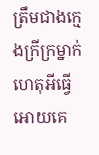ត្រឹមជាងក្មេងក្រីក្រម្នាក់ហេតុអីធ្វើអោយគេ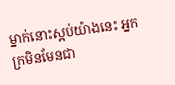ម្នាក់នោះស្អប់យ៉ាងនេះ អ្នកក្រមិនមែនជា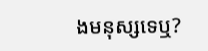ងមនុស្សទេឬ?